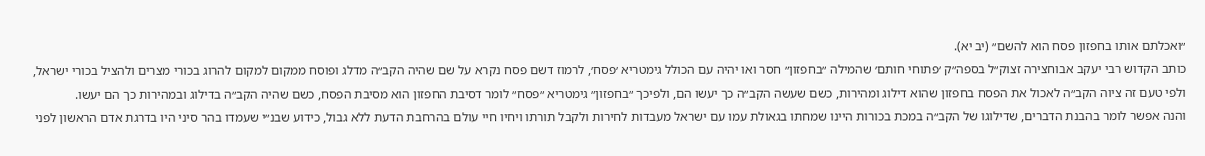״ואכלתם אותו בחפזון פסח הוא להשם״ (יב יא).
כותב הקדוש רבי יעקב אבוחצירה זצוק״ל בספה״ק ׳פתוחי חותם׳ שהמילה ״בחפזון״ חסר ואו יהיה עם הכולל גימטריא ׳פסח׳, לרמוז דשם פסח נקרא על שם שהיה הקב״ה מדלג ופוסח ממקום למקום להרוג בכורי מצרים ולהציל בכורי ישראל, ולפי טעם זה ציוה הקב״ה לאכול את הפסח בחפזון שהוא דילוג ומהירות, כשם שעשה הקב״ה כך יעשו הם, ולפיכך ״בחפזון״ גימטריא ״פסח״ לומר דסיבת החפזון הוא מסיבת הפסח, כשם שהיה הקב״ה בדילוג ובמהירות כך הם יעשו.
והנה אפשר לומר בהבנת הדברים, שדילוגו של הקב״ה במכת בכורות היינו שמחתו בגאולת עמו עם ישראל מעבדות לחירות ולקבל תורתו ויחיו חיי עולם בהרחבת הדעת ללא גבול, כידוע שבנ״י שעמדו בהר סיני היו בדרגת אדם הראשון לפני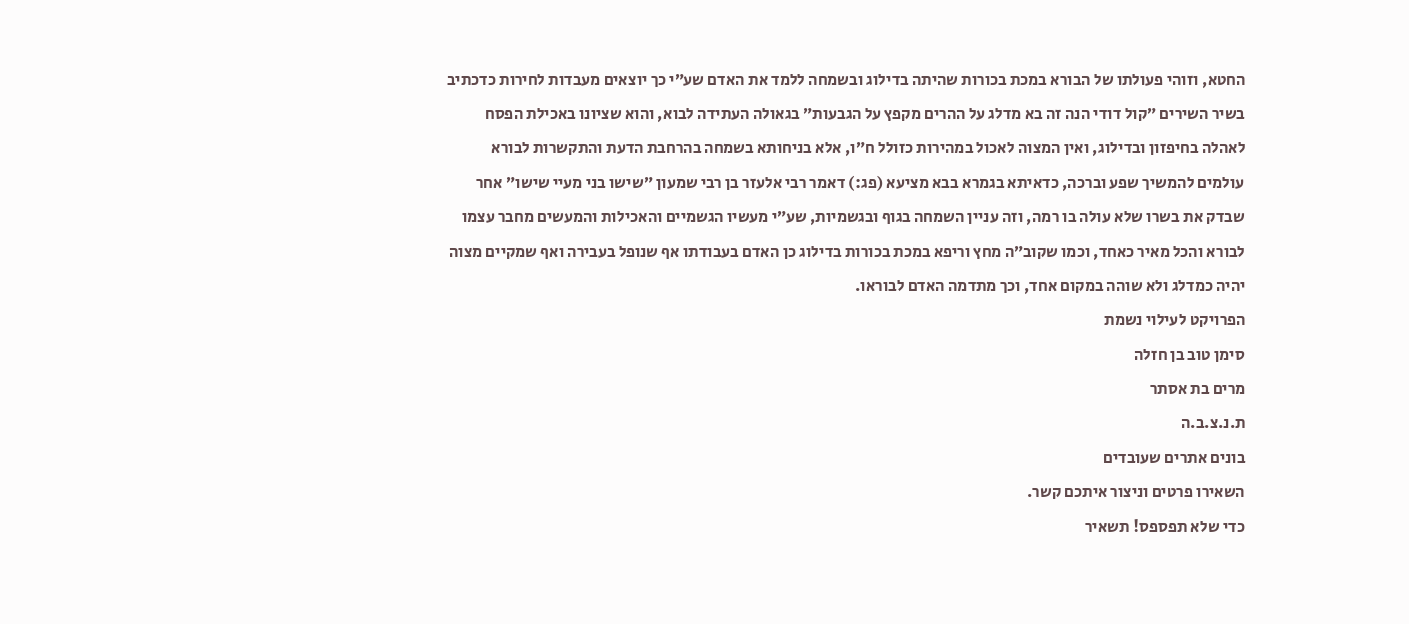החטא, וזוהי פעולתו של הבורא במכת בכורות שהיתה בדילוג ובשמחה ללמד את האדם שע״י כך יוצאים מעבדות לחירות כדכתיב בשיר השירים ״קול דודי הנה זה בא מדלג על ההרים מקפץ על הגבעות״ בגאולה העתידה לבוא, והוא שציונו באכילת הפסח לאהלה בחיפזון ובדילוג, ואין המצוה לאכול במהירות כזולל ח״ו, אלא בניחותא בשמחה בהרחבת הדעת והתקשרות לבורא עולמים להמשיך שפע וברכה, כדאיתא בגמרא בבא מציעא (פג:) דאמר רבי אלעזר בן רבי שמעון ״שישו בני מעיי שישו״ אחר שבדק את בשרו שלא עולה בו רמה, וזה עניין השמחה בגוף ובגשמיות, שע״י מעשיו הגשמיים והאכילות והמעשים מחבר עצמו לבורא והכל מאיר כאחד, וכמו שקוב״ה מחץ וריפא במכת בכורות בדילוג כן האדם בעבודתו אף שנופל בעבירה ואף שמקיים מצוה יהיה כמדלג ולא שוהה במקום אחד, וכך מתדמה האדם לבוראו.
הפרויקט לעילוי נשמת
סימן טוב בן חזלה
מרים בת אסתר
ת.נ.צ.ב.ה
בונים אתרים שעובדים
השאירו פרטים וניצור איתכם קשר.
כדי שלא תפספס! תשאיר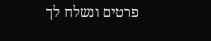פרטים ונשלח לך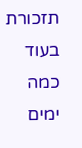תזכורת בעוד כמה ימים